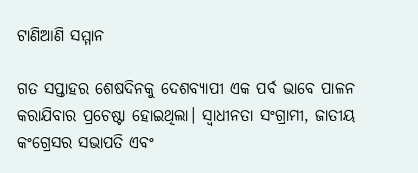ଟାଣିଆଣି ସମ୍ମାନ

ଗତ ସପ୍ତାହର ଶେଷଦିନକୁ ଦେଶବ୍ୟାପୀ ଏକ ପର୍ବ ଭାବେ ପାଳନ କରାଯିବାର ପ୍ରଚେଷ୍ଟା ହୋଇଥିଲା। ସ୍ବାଧୀନତା ସଂଗ୍ରାମୀ, ଜାତୀୟ କଂଗ୍ରେସର ସଭାପତି ଏବଂ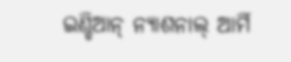ଇଣ୍ଡିଆନ୍‌ ନ୍ୟାଶନାଲ୍‌ ଆର୍ମି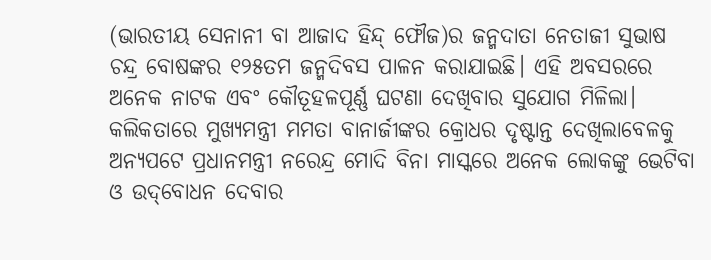(ଭାରତୀୟ ସେନାନୀ ବା ଆଜାଦ ହିନ୍ଦ୍‌ ଫୌଜ)ର ଜନ୍ମଦାତା ନେତାଜୀ ସୁଭାଷ ଚନ୍ଦ୍ର ବୋଷଙ୍କର ୧୨୫ତମ ଜନ୍ମଦିବସ ପାଳନ କରାଯାଇଛି। ଏହି ଅବସରରେ ଅନେକ ନାଟକ ଏବଂ କୌତୂହଳପୂର୍ଣ୍ଣ ଘଟଣା ଦେଖିବାର ସୁଯୋଗ ମିଳିଲା। କଲିକତାରେ ମୁଖ୍ୟମନ୍ତ୍ରୀ ମମତା ବାନାର୍ଜୀଙ୍କର କ୍ରୋଧର ଦୃଷ୍ଟାନ୍ତ ଦେଖିଲାବେଳକୁ ଅନ୍ୟପଟେ ପ୍ରଧାନମନ୍ତ୍ରୀ ନରେନ୍ଦ୍ର ମୋଦି ବିନା ମାସ୍କରେ ଅନେକ ଲୋକଙ୍କୁ ଭେଟିବା ଓ ଉଦ୍‌ବୋଧନ ଦେବାର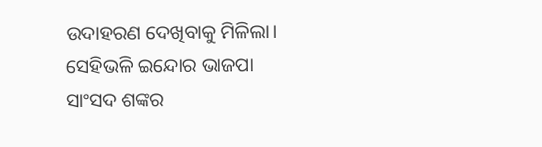ଉଦାହରଣ ଦେଖିବାକୁ ମିଳିଲା। ସେହିଭଳି ଇନ୍ଦୋର ଭାଜପା ସାଂସଦ ଶଙ୍କର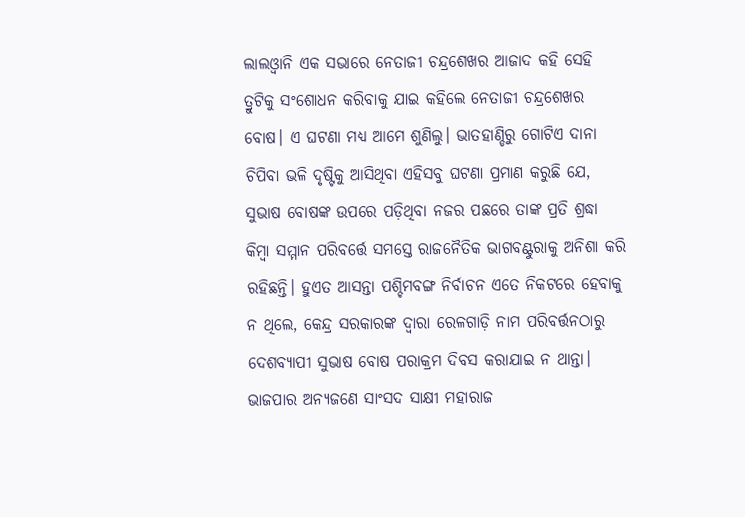ଲାଲଓ୍ବାନି ଏକ ସଭାରେ ନେତାଜୀ ଚନ୍ଦ୍ରଶେଖର ଆଜାଦ କହି ସେହି ତ୍ରୁଟିକୁ ସଂଶୋଧନ କରିବାକୁ ଯାଇ କହିଲେ ନେତାଜୀ ଚନ୍ଦ୍ରଶେଖର ବୋଷ। ଏ ଘଟଣା ମଧ୍ୟ ଆମେ ଶୁଣିଲୁ। ଭାତହାଣ୍ଡିରୁ ଗୋଟିଏ ଦାନା ଚିପିବା ଭଳି ଦୃଷ୍ଟିକୁ ଆସିଥିବା ଏହିସବୁ ଘଟଣା ପ୍ରମାଣ କରୁଛି ଯେ, ସୁଭାଷ ବୋଷଙ୍କ ଉପରେ ପଡ଼ିଥିବା ନଜର ପଛରେ ତାଙ୍କ ପ୍ରତି ଶ୍ରଦ୍ଧା କିମ୍ବା ସମ୍ମାନ ପରିବର୍ତ୍ତେ ସମସ୍ତେ ରାଜନୈତିକ ଭାଗବଣ୍ଟୁରାକୁ ଅନିଶା କରି ରହିଛନ୍ତି। ହୁଏତ ଆସନ୍ତା ପଶ୍ଚିମବଙ୍ଗ ନିର୍ବାଚନ ଏତେ ନିକଟରେ ହେବାକୁ ନ ଥିଲେ, କେନ୍ଦ୍ର ସରକାରଙ୍କ ଦ୍ୱାରା ରେଳଗାଡ଼ି ନାମ ପରିବର୍ତ୍ତନଠାରୁ ଦେଶବ୍ୟାପୀ ସୁଭାଷ ବୋଷ ପରାକ୍ରମ ଦିବସ କରାଯାଇ ନ ଥାନ୍ତା। ଭାଜପାର ଅନ୍ୟଜଣେ ସାଂସଦ ସାକ୍ଷୀ ମହାରାଜ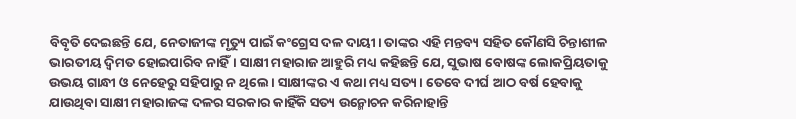ବିବୃତି ଦେଇଛନ୍ତି ଯେ, ନେତାଜୀଙ୍କ ମୃତ୍ୟୁ ପାଇଁ କଂଗ୍ରେସ ଦଳ ଦାୟୀ। ତାଙ୍କର ଏହି ମନ୍ତବ୍ୟ ସହିତ କୌଣସି ଚିନ୍ତାଶୀଳ ଭାରତୀୟ ଦ୍ୱିମତ ହୋଇପାରିବ ନାହିଁ। ସାକ୍ଷୀ ମହାରାଜ ଆହୁରି ମଧ୍ୟ କହିଛନ୍ତି ଯେ, ସୁଭାଷ ବୋଷଙ୍କ ଲୋକପ୍ରିୟତାକୁ ଉଭୟ ଗାନ୍ଧୀ ଓ ନେହେରୁ ସହିପାରୁ ନ ଥିଲେ। ସାକ୍ଷୀଙ୍କର ଏ କଥା ମଧ୍ୟ ସତ୍ୟ। ତେବେ ଦୀର୍ଘ ଆଠ ବର୍ଷ ହେବାକୁ ଯାଉଥିବା ସାକ୍ଷୀ ମହାରାଜଙ୍କ ଦଳର ସରକାର କାହିଁକି ସତ୍ୟ ଉନ୍ମୋଚନ କରିନାହାନ୍ତି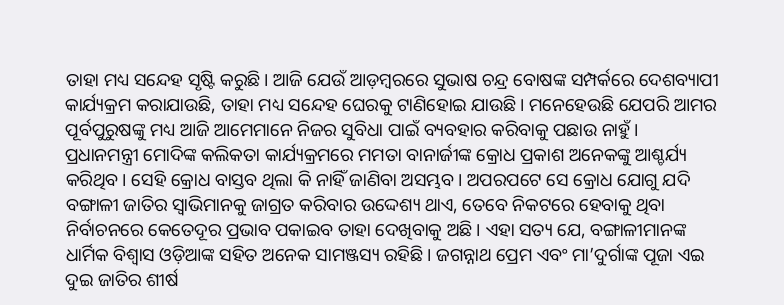ତାହା ମଧ୍ୟ ସନ୍ଦେହ ସୃଷ୍ଟି କରୁଛି। ଆଜି ଯେଉଁ ଆଡ଼ମ୍ବରରେ ସୁଭାଷ ଚନ୍ଦ୍ର ବୋଷଙ୍କ ସମ୍ପର୍କରେ ଦେଶବ୍ୟାପୀ କାର୍ଯ୍ୟକ୍ରମ କରାଯାଉଛି, ତାହା ମଧ୍ୟ ସନ୍ଦେହ ଘେରକୁ ଟାଣିହୋଇ ଯାଉଛି। ମନେହେଉଛି ଯେପରି ଆମର ପୂର୍ବପୁରୁଷଙ୍କୁ ମଧ୍ୟ ଆଜି ଆମେମାନେ ନିଜର ସୁବିଧା ପାଇଁ ବ୍ୟବହାର କରିବାକୁ ପଛାଉ ନାହୁଁ।
ପ୍ରଧାନମନ୍ତ୍ରୀ ମୋଦିଙ୍କ କଲିକତା କାର୍ଯ୍ୟକ୍ରମରେ ମମତା ବାନାର୍ଜୀଙ୍କ କ୍ରୋଧ ପ୍ରକାଶ ଅନେକଙ୍କୁ ଆଶ୍ଚର୍ଯ୍ୟ କରିଥିବ। ସେହି କ୍ରୋଧ ବାସ୍ତବ ଥିଲା କି ନାହିଁ ଜାଣିବା ଅସମ୍ଭବ। ଅପରପଟେ ସେ କ୍ରୋଧ ଯୋଗୁ ଯଦି ବଙ୍ଗାଳୀ ଜାତିର ସ୍ବାଭିମାନକୁ ଜାଗ୍ରତ କରିବାର ଉଦ୍ଦେଶ୍ୟ ଥାଏ, ତେବେ ନିକଟରେ ହେବାକୁ ଥିବା ନିର୍ବାଚନରେ କେତେଦୂର ପ୍ରଭାବ ପକାଇବ ତାହା ଦେଖିବାକୁ ଅଛି। ଏହା ସତ୍ୟ ଯେ, ବଙ୍ଗାଳୀମାନଙ୍କ ଧାର୍ମିକ ବିଶ୍ୱାସ ଓଡ଼ିଆଙ୍କ ସହିତ ଅନେକ ସାମଞ୍ଜସ୍ୟ ରହିଛି। ଜଗନ୍ନାଥ ପ୍ରେମ ଏବଂ ମା’ଦୁର୍ଗାଙ୍କ ପୂଜା ଏଇ ଦୁଇ ଜାତିର ଶୀର୍ଷ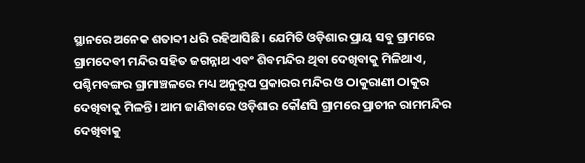ସ୍ଥାନରେ ଅନେକ ଶତାବ୍ଦୀ ଧରି ରହିଆସିଛି। ଯେମିତି ଓଡ଼ିଶାର ପ୍ରାୟ ସବୁ ଗ୍ରାମରେ ଗ୍ରାମଦେବୀ ମନ୍ଦିର ସହିତ ଜଗନ୍ନାଥ ଏବଂ ଶିବମନ୍ଦିର ଥିବା ଦେଖିବାକୁ ମିଳିଥାଏ, ପଶ୍ଚିମବଙ୍ଗର ଗ୍ରାମାଞ୍ଚଳରେ ମଧ୍ୟ ଅନୁରୂପ ପ୍ରକାରର ମନ୍ଦିର ଓ ଠାକୁରାଣୀ ଠାକୁର ଦେଖିବାକୁ ମିଳନ୍ତି। ଆମ ଜାଣିବାରେ ଓଡ଼ିଶାର କୌଣସି ଗ୍ରାମରେ ପ୍ରାଚୀନ ରାମମନ୍ଦିର ଦେଖିବାକୁ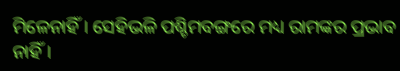ମିଳେନାହିଁ। ସେହିଭଳି ପଶ୍ଚିମବଙ୍ଗରେ ମଧ୍ୟ ରାମଙ୍କର ପ୍ରଭାବ ନାହିଁ।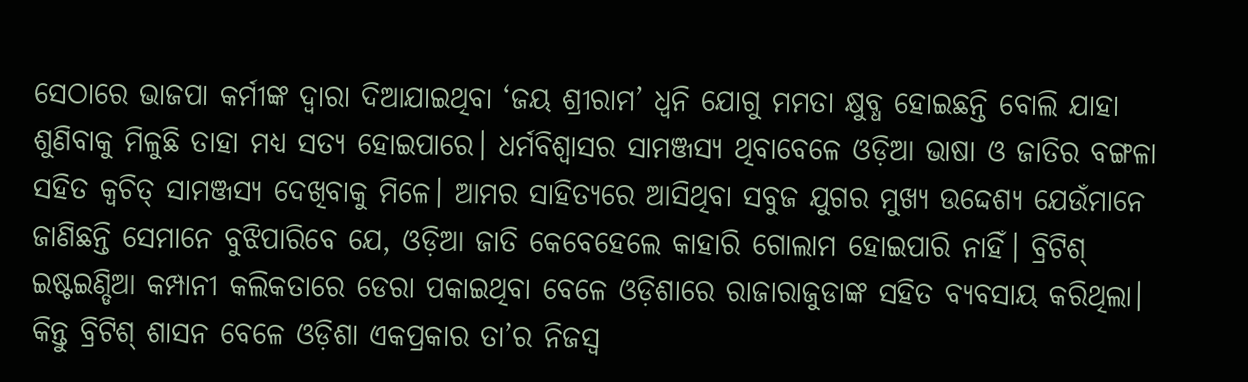ସେଠାରେ ଭାଜପା କର୍ମୀଙ୍କ ଦ୍ୱାରା ଦିଆଯାଇଥିବା ‘ଜୟ ଶ୍ରୀରାମ’ ଧ୍ୱନି ଯୋଗୁ ମମତା କ୍ଷୁବ୍ଧ ହୋଇଛନ୍ତି ବୋଲି ଯାହା ଶୁଣିବାକୁ ମିଳୁଛି ତାହା ମଧ୍ୟ ସତ୍ୟ ହୋଇପାରେ। ଧର୍ମବିଶ୍ୱାସର ସାମଞ୍ଜସ୍ୟ ଥିବାବେଳେ ଓଡ଼ିଆ ଭାଷା ଓ ଜାତିର ବଙ୍ଗଳା ସହିତ କ୍ୱଚିତ୍‌ ସାମଞ୍ଜସ୍ୟ ଦେଖିବାକୁ ମିଳେ। ଆମର ସାହିତ୍ୟରେ ଆସିଥିବା ସବୁଜ ଯୁଗର ମୁଖ୍ୟ ଉଦ୍ଦେଶ୍ୟ ଯେଉଁମାନେ ଜାଣିଛନ୍ତି ସେମାନେ ବୁଝିପାରିବେ ଯେ, ଓଡ଼ିଆ ଜାତି କେବେହେଲେ କାହାରି ଗୋଲାମ ହୋଇପାରି ନାହିଁ। ବ୍ରିଟିଶ୍‌ ଇଷ୍ଟଇଣ୍ଡିଆ କମ୍ପାନୀ କଲିକତାରେ ଡେରା ପକାଇଥିବା ବେଳେ ଓଡ଼ିଶାରେ ରାଜାରାଜୁଡାଙ୍କ ସହିତ ବ୍ୟବସାୟ କରିଥିଲା। କିନ୍ତୁ ବ୍ରିଟିଶ୍‌ ଶାସନ ବେଳେ ଓଡ଼ିଶା ଏକପ୍ରକାର ତା’ର ନିଜସ୍ବ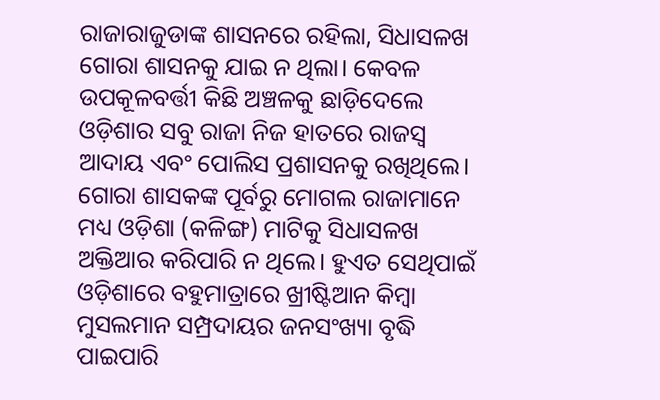ରାଜାରାଜୁଡାଙ୍କ ଶାସନରେ ରହିଲା, ସିଧାସଳଖ ଗୋରା ଶାସନକୁ ଯାଇ ନ ଥିଲା। କେବଳ ଉପକୂଳବର୍ତ୍ତୀ କିଛି ଅଞ୍ଚଳକୁ ଛାଡ଼ିଦେଲେ ଓଡ଼ିଶାର ସବୁ ରାଜା ନିଜ ହାତରେ ରାଜସ୍ବ ଆଦାୟ ଏବଂ ପୋଲିସ ପ୍ରଶାସନକୁ ରଖିଥିଲେ। ଗୋରା ଶାସକଙ୍କ ପୂର୍ବରୁ ମୋଗଲ ରାଜାମାନେ ମଧ୍ୟ ଓଡ଼ିଶା (କଳିଙ୍ଗ) ମାଟିକୁ ସିଧାସଳଖ ଅକ୍ତିଆର କରିପାରି ନ ଥିଲେ। ହୁଏତ ସେଥିପାଇଁ ଓଡ଼ିଶାରେ ବହୁମାତ୍ରାରେ ଖ୍ରୀଷ୍ଟିଆନ କିମ୍ବା ମୁସଲମାନ ସମ୍ପ୍ରଦାୟର ଜନସଂଖ୍ୟା ବୃଦ୍ଧି ପାଇପାରି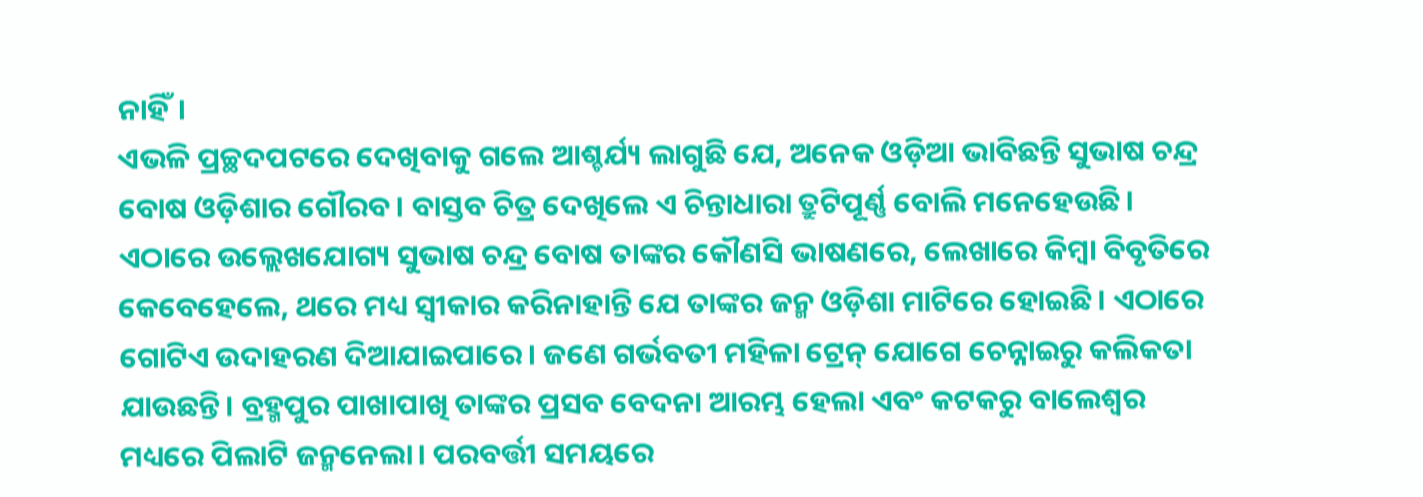ନାହିଁ।
ଏଭଳି ପ୍ରଚ୍ଛଦପଟରେ ଦେଖିବାକୁ ଗଲେ ଆଶ୍ଚର୍ଯ୍ୟ ଲାଗୁଛି ଯେ, ଅନେକ ଓଡ଼ିଆ ଭାବିଛନ୍ତି ସୁଭାଷ ଚନ୍ଦ୍ର ବୋଷ ଓଡ଼ିଶାର ଗୌରବ। ବାସ୍ତବ ଚିତ୍ର ଦେଖିଲେ ଏ ଚିନ୍ତାଧାରା ତ୍ରୁଟିପୂର୍ଣ୍ଣ ବୋଲି ମନେହେଉଛି। ଏଠାରେ ଉଲ୍ଲେଖଯୋଗ୍ୟ ସୁଭାଷ ଚନ୍ଦ୍ର ବୋଷ ତାଙ୍କର କୌଣସି ଭାଷଣରେ, ଲେଖାରେ କିମ୍ବା ବିବୃତିରେ କେବେହେଲେ, ଥରେ ମଧ୍ୟ ସ୍ବୀକାର କରିନାହାନ୍ତି ଯେ ତାଙ୍କର ଜନ୍ମ ଓଡ଼ିଶା ମାଟିରେ ହୋଇଛି। ଏଠାରେ ଗୋଟିଏ ଉଦାହରଣ ଦିଆଯାଇପାରେ। ଜଣେ ଗର୍ଭବତୀ ମହିଳା ଟ୍ରେନ୍‌ ଯୋଗେ ଚେନ୍ନାଇରୁ କଲିକତା ଯାଉଛନ୍ତି। ବ୍ରହ୍ମପୁର ପାଖାପାଖି ତାଙ୍କର ପ୍ରସବ ବେଦନା ଆରମ୍ଭ ହେଲା ଏବଂ କଟକରୁ ବାଲେଶ୍ୱର ମଧ୍ୟରେ ପିଲାଟି ଜନ୍ମନେଲା। ପରବର୍ତ୍ତୀ ସମୟରେ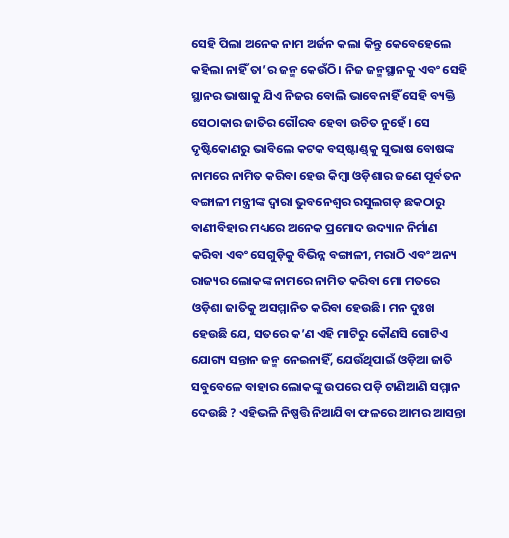ସେହି ପିଲା ଅନେକ ନାମ ଅର୍ଜନ କଲା କିନ୍ତୁ କେବେହେଲେ କହିଲା ନାହିଁ ତା’ର ଜନ୍ମ କେଉଁଠି। ନିଜ ଜନ୍ମସ୍ଥାନକୁ ଏବଂ ସେହି ସ୍ଥାନର ଭାଷାକୁ ଯିଏ ନିଜର ବୋଲି ଭାବେନାହିଁ ସେହି ବ୍ୟକ୍ତି ସେଠାକାର ଜାତିର ଗୌରବ ହେବା ଉଚିତ ନୁହେଁ। ସେ ଦୃଷ୍ଟିକୋଣରୁ ଭାବିଲେ କଟକ ବସ୍‌ଷ୍ଟାଣ୍ଡ୍‌କୁ ସୁଭାଷ ବୋଷଙ୍କ ନାମରେ ନାମିତ କରିବା ହେଉ କିମ୍ବା ଓଡ଼ିଶାର ଜଣେ ପୂର୍ବତନ ବଙ୍ଗାଳୀ ମନ୍ତ୍ରୀଙ୍କ ଦ୍ୱାରା ଭୁବନେଶ୍ୱର ରସୁଲଗଡ଼ ଛକଠାରୁ ବାଣୀବିହାର ମଧ୍ୟରେ ଅନେକ ପ୍ରମୋଦ ଉଦ୍ୟାନ ନିର୍ମାଣ କରିବା ଏବଂ ସେଗୁଡ଼ିକୁ ବିଭିନ୍ନ ବଙ୍ଗାଳୀ, ମରାଠି ଏବଂ ଅନ୍ୟ ରାଜ୍ୟର ଲୋକଙ୍କ ନାମରେ ନାମିତ କରିବା ମୋ ମତରେ ଓଡ଼ିଶା ଜାତିକୁ ଅସମ୍ମାନିତ କରିବା ହେଉଛି। ମନ ଦୁଃଖ ହେଉଛି ଯେ, ସତରେ କ’ଣ ଏହି ମାଟିରୁ କୌଣସି ଗୋଟିଏ ଯୋଗ୍ୟ ସନ୍ତାନ ଜନ୍ମ ନେଇନାହିଁ, ଯେଉଁଥିପାଇଁ ଓଡ଼ିଆ ଜାତି ସବୁବେଳେ ବାହାର ଲୋକଙ୍କୁ ଉପରେ ପଡ଼ି ଟାଣିଆଣି ସମ୍ମାନ ଦେଉଛି ? ଏହିଭଳି ନିଷ୍ପତ୍ତି ନିଆଯିବା ଫଳରେ ଆମର ଆସନ୍ତା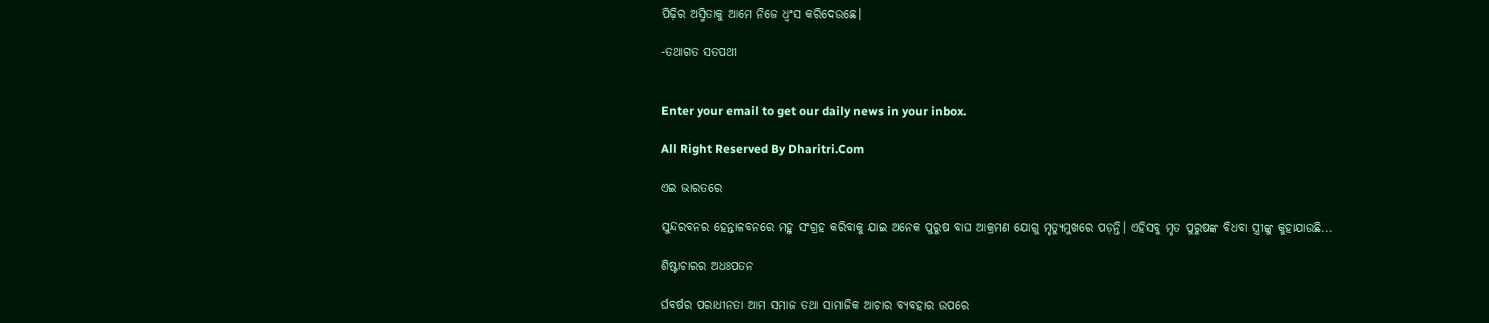ପିଢ଼ିର ଅସ୍ମିତାକୁ ଆମେ ନିଜେ ଧ୍ୱଂସ କରିଦେଉଛେ।

-ତଥାଗତ ସତପଥୀ


Enter your email to get our daily news in your inbox.

All Right Reserved By Dharitri.Com

ଏଇ ଭାରତରେ

ସୁନ୍ଦରବନର ହେନ୍ତାଳବନରେ ମହୁ ସଂଗ୍ରହ କରିବାକୁ ଯାଇ ଅନେକ ପୁରୁଷ ବାଘ ଆକ୍ରମଣ ଯୋଗୁ ମୃତ୍ୟୁମୁଖରେ ପଡ଼ନ୍ତି। ଏହିସବୁ ମୃତ ପୁରୁଷଙ୍କ ବିଧବା ସ୍ତ୍ରୀଙ୍କୁ କୁହାଯାଉଛି...

ଶିଷ୍ଟାଚାରର ଅଧଃପତନ

ର୍ଘବର୍ଷର ପରାଧୀନତା ଆମ ସମାଜ ତଥା ସାମାଜିକ ଆଚାର ବ୍ୟବହାର ଉପରେ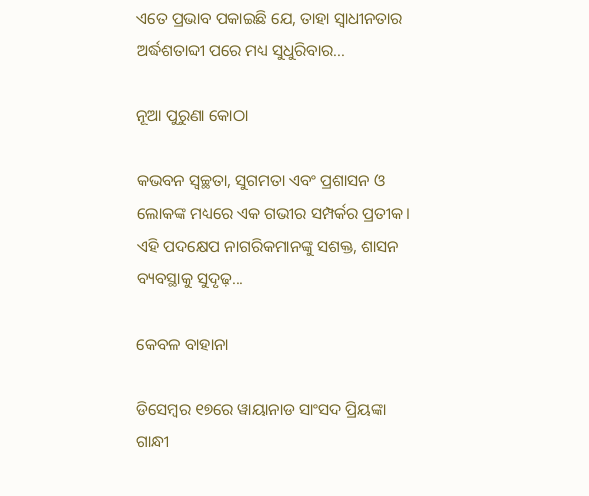ଏତେ ପ୍ରଭାବ ପକାଇଛି ଯେ, ତାହା ସ୍ୱାଧୀନତାର ଅର୍ଦ୍ଧଶତାବ୍ଦୀ ପରେ ମଧ୍ୟ ସୁଧୁରିବାର...

ନୂଆ ପୁରୁଣା କୋଠା

କଭବନ ସ୍ୱଚ୍ଛତା, ସୁଗମତା ଏବଂ ପ୍ରଶାସନ ଓ ଲୋକଙ୍କ ମଧ୍ୟରେ ଏକ ଗଭୀର ସମ୍ପର୍କର ପ୍ରତୀକ। ଏହି ପଦକ୍ଷେପ ନାଗରିକମାନଙ୍କୁ ସଶକ୍ତ, ଶାସନ ବ୍ୟବସ୍ଥାକୁ ସୁଦୃଢ଼...

କେବଳ ବାହାନା

ଡିସେମ୍ୱର ୧୭ରେ ୱାୟାନାଡ ସାଂସଦ ପ୍ରିୟଙ୍କା ଗାନ୍ଧୀ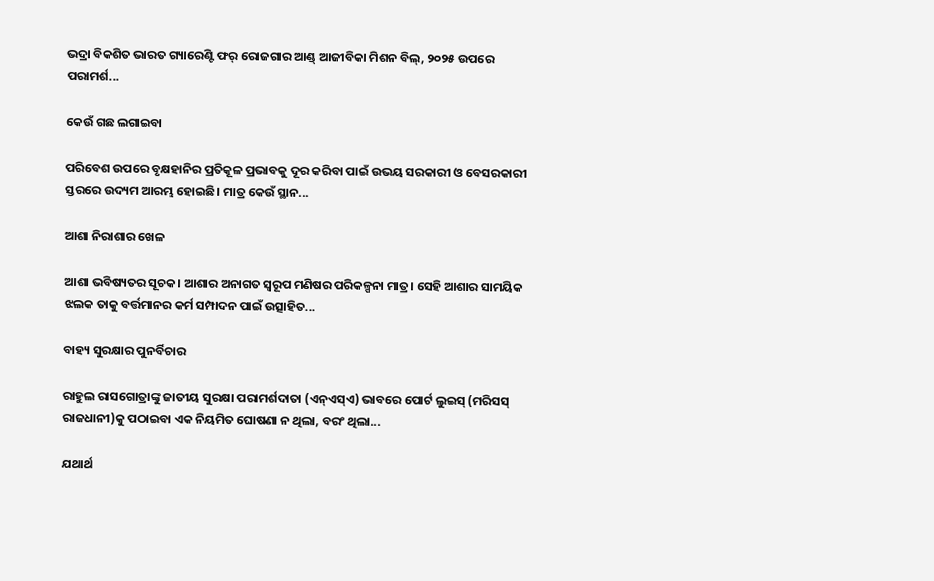ଭଦ୍ରା ବିକଶିତ ଭାରତ ଗ୍ୟାରେଣ୍ଟି ଫର୍‌ ରୋଜଗାର ଆଣ୍ଡ୍‌ ଆଜୀବିକା ମିଶନ ବିଲ୍‌, ୨୦୨୫ ଉପରେ ପରାମର୍ଶ...

କେଉଁ ଗଛ ଲଗାଇବା

ପରିବେଶ ଉପରେ ବୃକ୍ଷହାନିର ପ୍ରତିକୂଳ ପ୍ରଭାବକୁ ଦୂର କରିବା ପାଇଁ ଉଭୟ ସରକାରୀ ଓ ବେସରକାରୀ ସ୍ତରରେ ଉଦ୍ୟମ ଆରମ୍ଭ ହୋଇଛି। ମାତ୍ର କେଉଁ ସ୍ଥାନ...

ଆଶା ନିରାଶାର ଖେଳ

ଆଶା ଭବିଷ୍ୟତର ସୂଚକ। ଆଶାର ଅନାଗତ ସ୍ବରୂପ ମଣିଷର ପରିକଳ୍ପନା ମାତ୍ର। ସେହି ଆଶାର ସାମୟିକ ଝଲକ ତାକୁ ବର୍ତ୍ତମାନର କର୍ମ ସମ୍ପାଦନ ପାଇଁ ଉତ୍ସାହିତ...

ବାହ୍ୟ ସୁରକ୍ଷାର ପୁନର୍ବିଚାର

ରାହୁଲ ରାସଗୋତ୍ରାଙ୍କୁ ଜାତୀୟ ସୁରକ୍ଷା ପରାମର୍ଶଦାତା (ଏନ୍‌ଏସ୍‌ଏ) ଭାବରେ ପୋର୍ଟ ଲୁଇସ୍‌ (ମରିସସ୍‌ ରାଜଧାନୀ)କୁ ପଠାଇବା ଏକ ନିୟମିତ ଘୋଷଣା ନ ଥିଲା, ବରଂ ଥିଲା...

ଯଥାର୍ଥ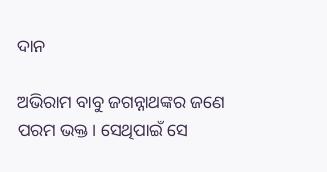ଦାନ

ଅଭିରାମ ବାବୁ ଜଗନ୍ନାଥଙ୍କର ଜଣେ ପରମ ଭକ୍ତ। ସେଥିପାଇଁ ସେ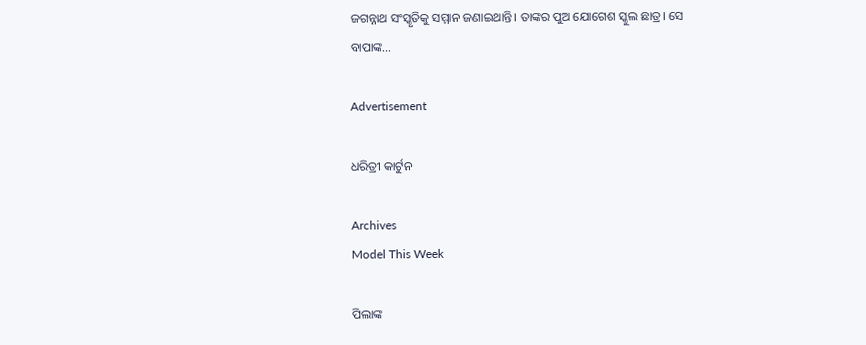ଜଗନ୍ନାଥ ସଂସ୍କୃତିକୁ ସମ୍ମାନ ଜଣାଇଥାନ୍ତି। ତାଙ୍କର ପୁଅ ଯୋଗେଶ ସ୍କୁଲ ଛାତ୍ର। ସେ ବାପାଙ୍କ...

Advertisement

ଧରିତ୍ରୀ କାର୍ଟୁନ

Archives
Model This Week

ପିଲାଙ୍କ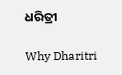ଧରିତ୍ରୀ

Why Dharitri